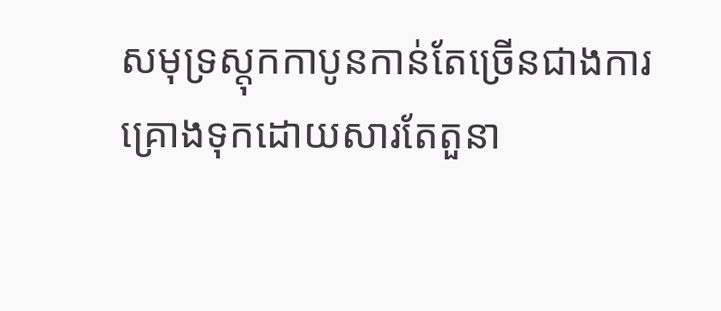សមុទ្រស្តុកកាបូនកាន់តែច្រើនជាងការគ្រោងទុកដោយសារតែតួនា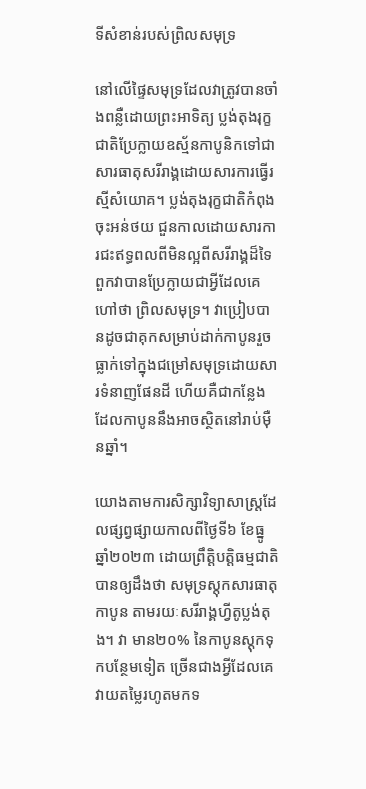ទីសំខាន់របស់ព្រិលសមុទ្រ

នៅលើផ្ទៃសមុទ្រដែលវាត្រូវបានចាំងពន្លឺដោយព្រះអាទិត្យ ប្លង់តុងរុក្ខជាតិប្រែក្លាយឧស្ម័នកាបូនិកទៅជាសារធាតុសរីរាង្គដោយសារការធ្វើរស្មីសំយោគ។ ប្លង់តុងរុក្ខជាតិកំពុងចុះអន់ថយ ជួនកាលដោយសារការជះឥទ្ធពលពីមិនល្អពីសរីរាង្គដ៏ទៃ ពួកវាបានប្រែក្លាយជាអ្វីដែលគេហៅថា ព្រិលសមុទ្រ។ វាប្រៀបបានដូចជាគុកសម្រាប់ដាក់កាបូនរួចធ្លាក់ទៅក្នុងជម្រៅសមុទ្រដោយសារទំនាញផែនដី ហើយគឺជាកន្លែងដែលកាបូននឹងអាចស្ថិតនៅរាប់ម៉ឺនឆ្នាំ។

យោងតាមការសិក្សាវិទ្យាសាស្រ្តដែលផ្សព្វផ្សាយកាលពីថ្ងៃទី៦ ខែធ្នូ ឆ្នាំ២០២៣ ដោយព្រឹត្តិបត្តិធម្មជាតិ បានឲ្យដឹងថា សមុទ្រស្តុកសារធាតុកាបូន តាមរយៈសរីរាង្គហ្វីតូប្លង់តុង។ វា មាន២០% នៃកាបូនស្តុកទុកបន្ថែមទៀត ច្រើនជាងអ្វីដែលគេវាយតម្លៃរហូតមកទ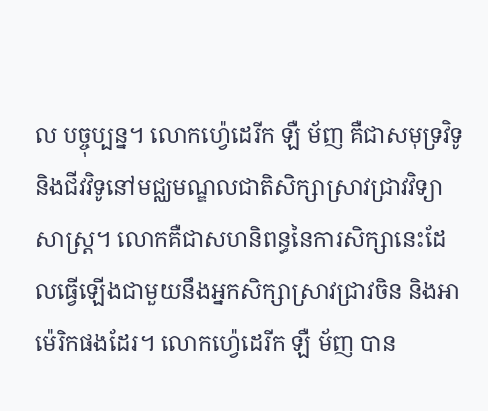ល បច្ចុប្បន្ន។ លោកហ្វ៉េដេរីក ឡឺ ម័ញ គឺជាសមុទ្រវិទូ និងជីវវិទូនៅមជ្ឈមណ្ឌលជាតិសិក្សាស្រាវជ្រាវវិទ្យាសាស្រ្ត។ លោកគឺជាសហនិពន្ធនៃការសិក្សានេះដែលធ្វើឡើងជាមួយនឹងអ្នកសិក្សាស្រាវជ្រាវចិន និងអាម៉េរិកផងដែរ។ លោកហ្វ៉េដេរីក ឡឺ ម័ញ បាន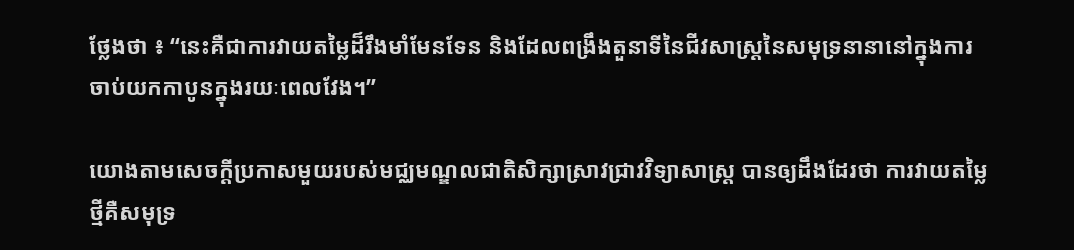ថ្លែងថា ៖ “នេះគឺជាការវាយតម្លៃដ៏រឹងមាំមែនទែន និងដែលពង្រឹងតួនាទីនៃជីវសាស្រ្តនៃសមុទ្រនានានៅក្នុងការចាប់យកកាបូនក្នុងរយៈពេលវែង។”

យោងតាមសេចក្តីប្រកាសមួយរបស់មជ្ឈមណ្ឌលជាតិសិក្សាស្រាវជ្រាវវិទ្យាសាស្ត្រ បានឲ្យដឹងដែរថា ការវាយតម្លៃថ្មីគឺសមុទ្រ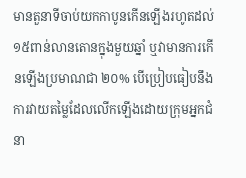មានតួនាទីចាប់យកកាបូនកើនឡើងរហូតដល់ ១៥ពាន់លានតោនក្នុងមួយឆ្នាំ ឬវាមានការកើនឡើងប្រមាណជា ២០% បើប្រៀបធៀបនឹងការវាយតម្លៃដែលលើកឡើងដោយក្រុមអ្នកជំនា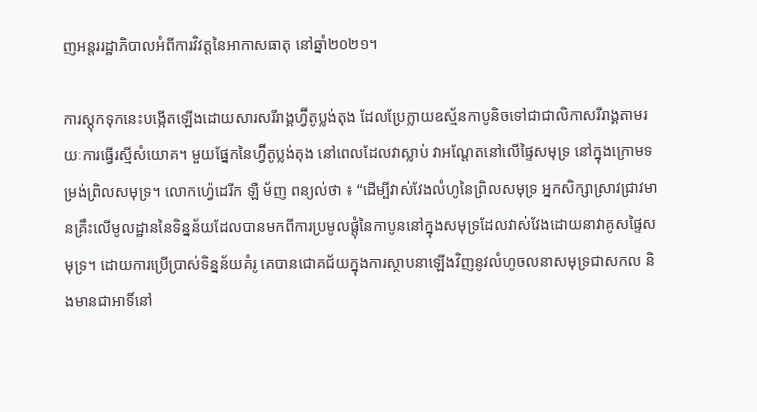ញអន្តររដ្ឋាភិបាលអំពីការវិវត្តនៃអាកាសធាតុ នៅឆ្នាំ២០២១។

ការស្តុកទុកនេះបង្កើតឡើងដោយសារសរីរាង្គហ្វ៊ីតូប្លង់តុង ដែលប្រែក្លាយឧស្ម័នកាបូនិចទៅជាជាលិកាសរីរាង្គតាមរយៈការធ្វើរស្មីសំយោគ។ មួយផ្នែកនៃហ្វ៊ីតូប្លង់តុង នៅពេលដែលវាស្លាប់ វាអណ្តែតនៅលើផ្ទៃសមុទ្រ នៅក្នុងក្រោមទម្រង់ព្រិលសមុទ្រ។ លោកហ្វ៉េដេរីក ឡឺ ម័ញ ពន្យល់ថា ៖ “ដើម្បីវាស់វែងលំហូនៃព្រិលសមុទ្រ អ្នកសិក្សាស្រាវជ្រាវមានគ្រឹះលើមូលដ្ឋាននៃទិន្នន័យដែលបានមកពីការប្រមូលផ្តុំនៃកាបូននៅក្នុងសមុទ្រដែលវាស់វែងដោយនាវាគូសផ្ទៃសមុទ្រ។ ដោយការប្រើប្រាស់ទិន្នន័យគំរូ គេបានជោគជ័យក្នុងការស្ថាបនាឡើងវិញនូវលំហូចលនាសមុទ្រជាសកល និងមានជាអាទិ៍នៅ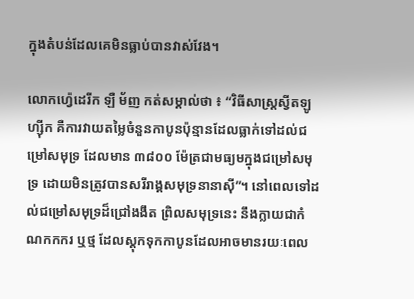ក្នុងតំបន់ដែលគេមិនធ្លាប់បានវាស់វែង។

លោកហ្វ៉េដេរីក ឡឺ ម័ញ កត់សម្គាល់ថា ៖ “វិធីសាស្រ្តស្វីតឡូហ្ស៊ីក គឺការវាយតម្លៃចំនួនកាបូនប៉ុន្មានដែលធ្លាក់ទៅដល់ជម្រៅសមុទ្រ ដែលមាន ៣៨០០ ម៉ែត្រជាមធ្យមក្នុងជម្រៅសមុទ្រ ដោយមិនត្រូវបានសរីរាង្គសមុទ្រនានាស៊ី”។ នៅពេលទៅដល់ជម្រៅសមុទ្រដ៏ជ្រៅងងឹត ព្រិលសមុទ្រនេះ នឹងក្លាយជាកំណកកករ ឬថ្ម ដែលស្តុកទុកកាបូនដែលអាចមានរយៈពេល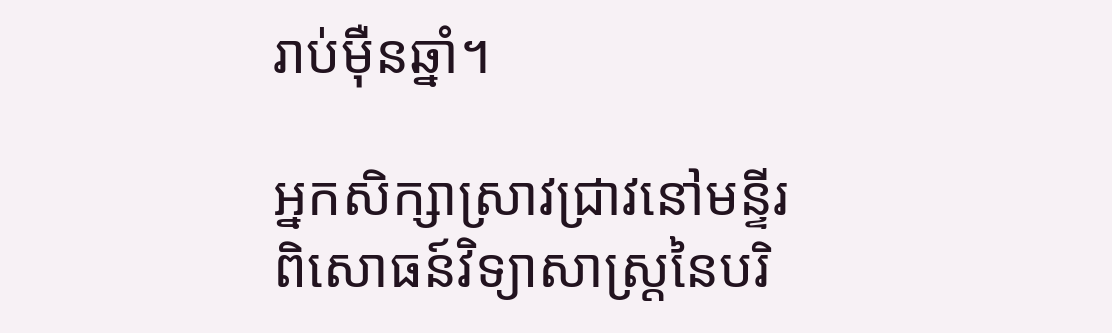រាប់ម៉ឺនឆ្នាំ។

អ្នកសិក្សាស្រាវជ្រាវនៅមន្ទីរពិសោធន៍វិទ្យាសាស្រ្តនៃបរិ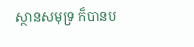ស្ថានសមុទ្រ ក៏បានប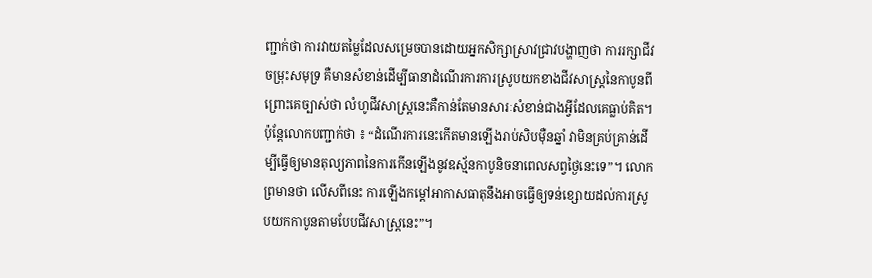ញ្ជាក់ថា ការវាយតម្លៃដែលសម្រេចបានដោយអ្នកសិក្សាស្រាវជ្រាវបង្ហាញថា ការរក្សាជីវចម្រុះសមុទ្រ គឺមានសំខាន់ដើម្បីធានាដំណើរការការស្រូបយកខាងជីវសាស្រ្តនៃកាបូនពីព្រោះគេច្បាស់ថា លំហូជីវសាស្រ្តនេះគឺកាន់តែមានសារៈសំខាន់ជាងអ្វីដែលគេធ្លាប់គិត។ ប៉ុន្តែលោកបញ្ជាក់ថា ៖ “ដំណើរការនេះកើតមានឡើងរាប់សិបម៉ឺនឆ្នាំ វាមិនគ្រប់គ្រាន់ដើម្បីធ្វើឲ្យមានតុល្យភាពនៃការកើនឡើងនូវឧស្ម័នកាបូនិចនាពេលសព្វថ្ងៃនេះទេ”។ លោកព្រមានថា លើសពីនេះ ការឡើងកម្តៅអាកាសធាតុនឹងអាចធ្វើឲ្យទន់ខ្សោយដល់ការស្រូបយកកាបូនតាមបែបជីវសាស្រ្តនេះ”។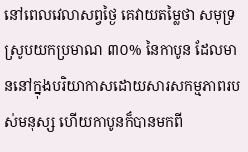នៅពេលវេលាសព្វថ្ងៃ គេវាយតម្លៃថា សមុទ្រស្រូបយកប្រមាណ ៣០% នៃកាបូន ដែលមាននៅក្នុងបរិយាកាសដោយសារសកម្មភាពរបស់មនុស្ស ហើយកាបូនក៏បានមកពី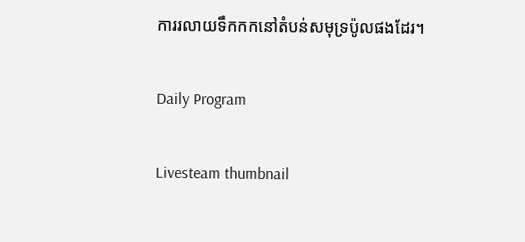ការរលាយទឹកកកនៅតំបន់សមុទ្រប៉ូលផងដែរ។

Daily Program

Livesteam thumbnail